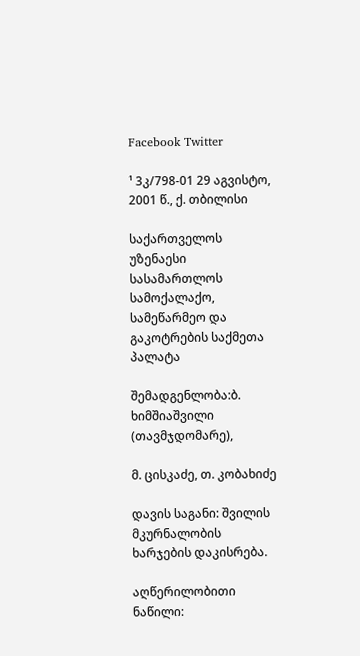Facebook Twitter

¹ 3კ/798-01 29 აგვისტო, 2001 წ., ქ. თბილისი

საქართველოს უზენაესი სასამართლოს სამოქალაქო, სამეწარმეო და გაკოტრების საქმეთა პალატა

შემადგენლობა:ბ. ხიმშიაშვილი (თავმჯდომარე),

მ. ცისკაძე, თ. კობახიძე

დავის საგანი: შვილის მკურნალობის ხარჯების დაკისრება.

აღწერილობითი ნაწილი: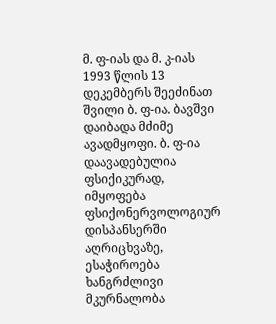მ. ფ-იას და მ. კ-იას 1993 წლის 13 დეკემბერს შეეძინათ შვილი ბ. ფ-ია. ბავშვი დაიბადა მძიმე ავადმყოფი. ბ. ფ-ია დაავადებულია ფსიქიკურად, იმყოფება ფსიქონერვოლოგიურ დისპანსერში აღრიცხვაზე, ესაჭიროება ხანგრძლივი მკურნალობა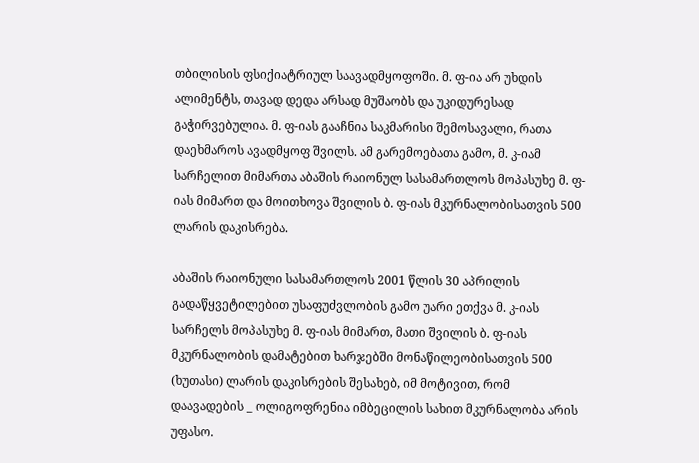თბილისის ფსიქიატრიულ საავადმყოფოში. მ. ფ-ია არ უხდის ალიმენტს, თავად დედა არსად მუშაობს და უკიდურესად გაჭირვებულია. მ. ფ-იას გააჩნია საკმარისი შემოსავალი, რათა დაეხმაროს ავადმყოფ შვილს. ამ გარემოებათა გამო, მ. კ-იამ სარჩელით მიმართა აბაშის რაიონულ სასამართლოს მოპასუხე მ. ფ-იას მიმართ და მოითხოვა შვილის ბ. ფ-იას მკურნალობისათვის 500 ლარის დაკისრება.

აბაშის რაიონული სასამართლოს 2001 წლის 30 აპრილის გადაწყვეტილებით უსაფუძვლობის გამო უარი ეთქვა მ. კ-იას სარჩელს მოპასუხე მ. ფ-იას მიმართ, მათი შვილის ბ. ფ-იას მკურნალობის დამატებით ხარჯებში მონაწილეობისათვის 500 (ხუთასი) ლარის დაკისრების შესახებ, იმ მოტივით, რომ დაავადების _ ოლიგოფრენია იმბეცილის სახით მკურნალობა არის უფასო.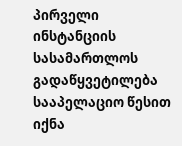პირველი ინსტანციის სასამართლოს გადაწყვეტილება სააპელაციო წესით იქნა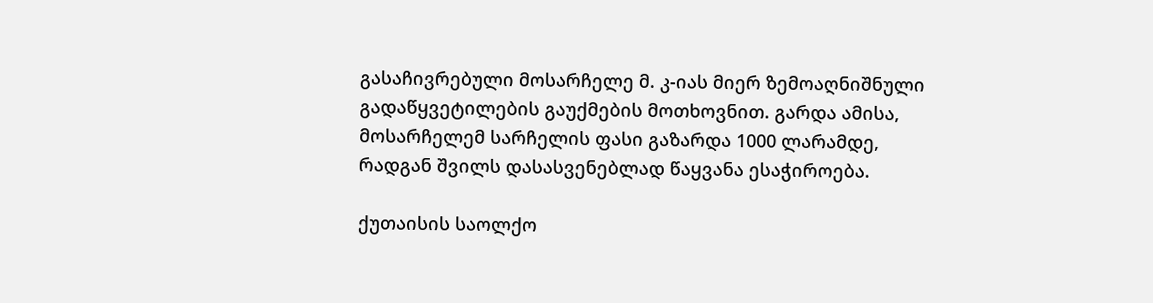გასაჩივრებული მოსარჩელე მ. კ-იას მიერ ზემოაღნიშნული გადაწყვეტილების გაუქმების მოთხოვნით. გარდა ამისა, მოსარჩელემ სარჩელის ფასი გაზარდა 1000 ლარამდე, რადგან შვილს დასასვენებლად წაყვანა ესაჭიროება.

ქუთაისის საოლქო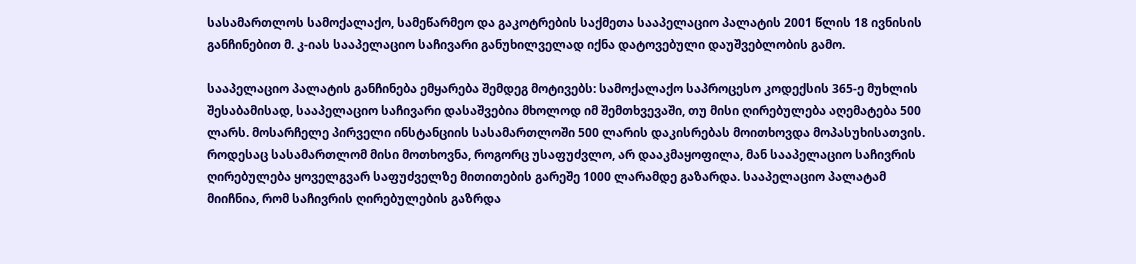სასამართლოს სამოქალაქო, სამეწარმეო და გაკოტრების საქმეთა სააპელაციო პალატის 2001 წლის 18 ივნისის განჩინებით მ. კ-იას სააპელაციო საჩივარი განუხილველად იქნა დატოვებული დაუშვებლობის გამო.

სააპელაციო პალატის განჩინება ემყარება შემდეგ მოტივებს: სამოქალაქო საპროცესო კოდექსის 365-ე მუხლის შესაბამისად, სააპელაციო საჩივარი დასაშვებია მხოლოდ იმ შემთხვევაში, თუ მისი ღირებულება აღემატება 500 ლარს. მოსარჩელე პირველი ინსტანციის სასამართლოში 500 ლარის დაკისრებას მოითხოვდა მოპასუხისათვის. როდესაც სასამართლომ მისი მოთხოვნა, როგორც უსაფუძვლო, არ დააკმაყოფილა, მან სააპელაციო საჩივრის ღირებულება ყოველგვარ საფუძველზე მითითების გარეშე 1000 ლარამდე გაზარდა. სააპელაციო პალატამ მიიჩნია, რომ საჩივრის ღირებულების გაზრდა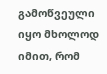გამოწვეული იყო მხოლოდ იმით, რომ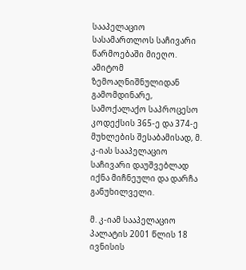სააპელაციო სასამართლოს საჩივარი წარმოებაში მიეღო. ამიტომ ზემოაღნიშნულიდან გამომდინარე, სამოქალაქო საპროცესო კოდექსის 365-ე და 374-ე მუხლების შესაბამისად, მ. კ-იას სააპელაციო საჩივარი დაუშვებლად იქნა მიჩნეული და დარჩა განუხილველი.

მ. კ-იამ სააპელაციო პალატის 2001 წლის 18 ივნისის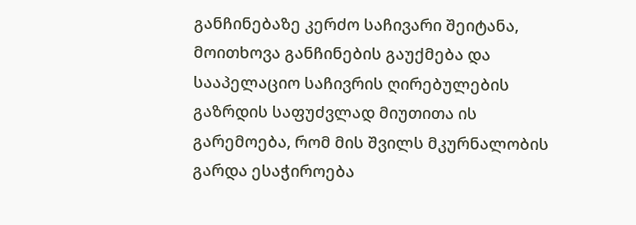განჩინებაზე კერძო საჩივარი შეიტანა, მოითხოვა განჩინების გაუქმება და სააპელაციო საჩივრის ღირებულების გაზრდის საფუძვლად მიუთითა ის გარემოება, რომ მის შვილს მკურნალობის გარდა ესაჭიროება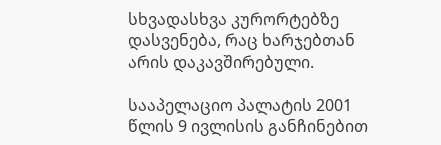სხვადასხვა კურორტებზე დასვენება, რაც ხარჯებთან არის დაკავშირებული.

სააპელაციო პალატის 2001 წლის 9 ივლისის განჩინებით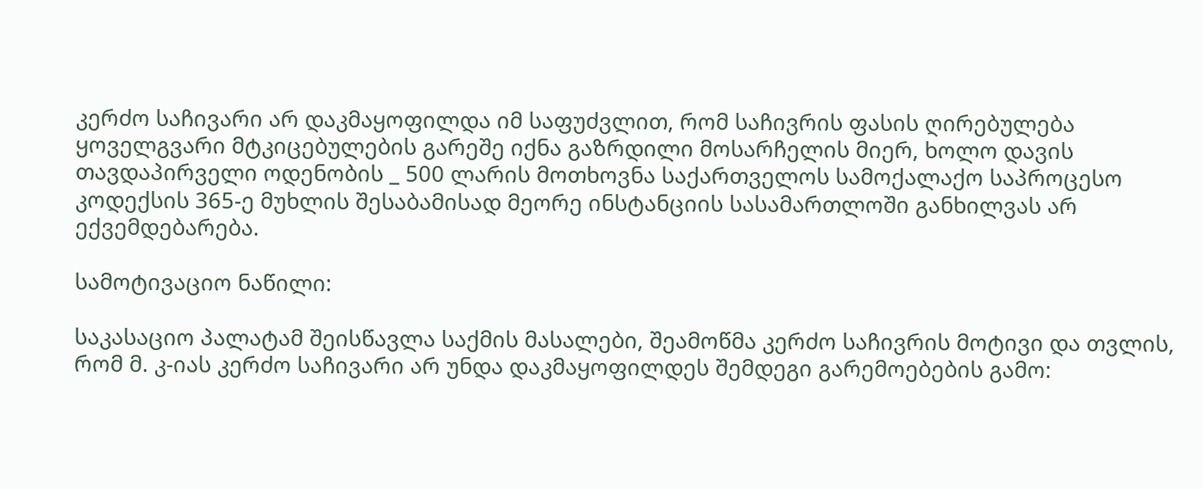კერძო საჩივარი არ დაკმაყოფილდა იმ საფუძვლით, რომ საჩივრის ფასის ღირებულება ყოველგვარი მტკიცებულების გარეშე იქნა გაზრდილი მოსარჩელის მიერ, ხოლო დავის თავდაპირველი ოდენობის _ 500 ლარის მოთხოვნა საქართველოს სამოქალაქო საპროცესო კოდექსის 365-ე მუხლის შესაბამისად მეორე ინსტანციის სასამართლოში განხილვას არ ექვემდებარება.

სამოტივაციო ნაწილი:

საკასაციო პალატამ შეისწავლა საქმის მასალები, შეამოწმა კერძო საჩივრის მოტივი და თვლის, რომ მ. კ-იას კერძო საჩივარი არ უნდა დაკმაყოფილდეს შემდეგი გარემოებების გამო: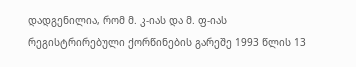დადგენილია, რომ მ. კ-იას და მ. ფ-იას რეგისტრირებული ქორწინების გარეშე 1993 წლის 13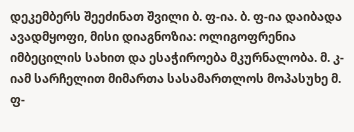დეკემბერს შეეძინათ შვილი ბ. ფ-ია. ბ. ფ-ია დაიბადა ავადმყოფი, მისი დიაგნოზია: ოლიგოფრენია იმბეცილის სახით და ესაჭიროება მკურნალობა. მ. კ-იამ სარჩელით მიმართა სასამართლოს მოპასუხე მ. ფ-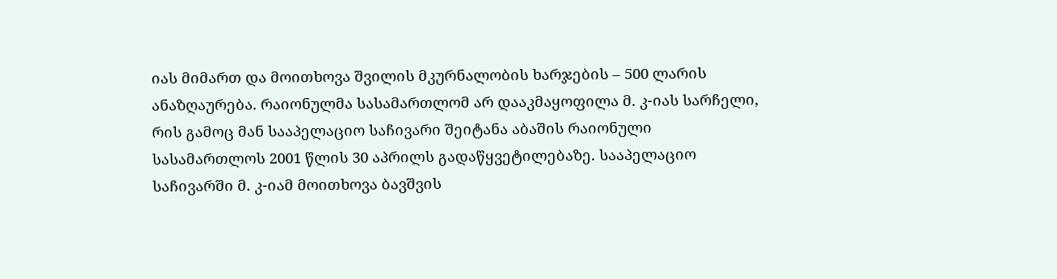იას მიმართ და მოითხოვა შვილის მკურნალობის ხარჯების – 500 ლარის ანაზღაურება. რაიონულმა სასამართლომ არ დააკმაყოფილა მ. კ-იას სარჩელი, რის გამოც მან სააპელაციო საჩივარი შეიტანა აბაშის რაიონული სასამართლოს 2001 წლის 30 აპრილს გადაწყვეტილებაზე. სააპელაციო საჩივარში მ. კ-იამ მოითხოვა ბავშვის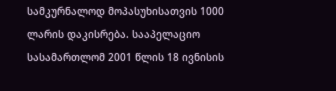სამკურნალოდ მოპასუხისათვის 1000 ლარის დაკისრება. სააპელაციო სასამართლომ 2001 წლის 18 ივნისის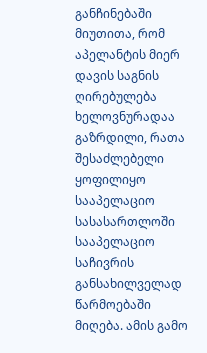განჩინებაში მიუთითა, რომ აპელანტის მიერ დავის საგნის ღირებულება ხელოვნურადაა გაზრდილი, რათა შესაძლებელი ყოფილიყო სააპელაციო სასასართლოში სააპელაციო საჩივრის განსახილველად წარმოებაში მიღება. ამის გამო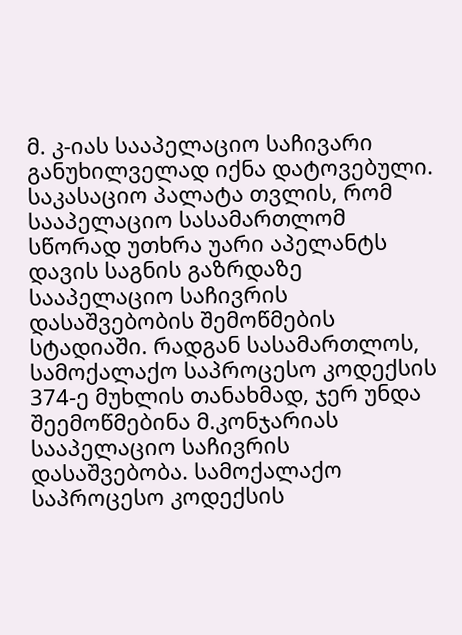მ. კ-იას სააპელაციო საჩივარი განუხილველად იქნა დატოვებული. საკასაციო პალატა თვლის, რომ სააპელაციო სასამართლომ სწორად უთხრა უარი აპელანტს დავის საგნის გაზრდაზე სააპელაციო საჩივრის დასაშვებობის შემოწმების სტადიაში. რადგან სასამართლოს, სამოქალაქო საპროცესო კოდექსის 374-ე მუხლის თანახმად, ჯერ უნდა შეემოწმებინა მ.კონჯარიას სააპელაციო საჩივრის დასაშვებობა. სამოქალაქო საპროცესო კოდექსის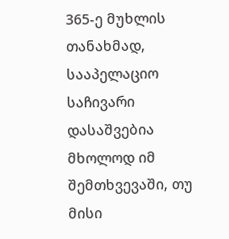365-ე მუხლის თანახმად, სააპელაციო საჩივარი დასაშვებია მხოლოდ იმ შემთხვევაში, თუ მისი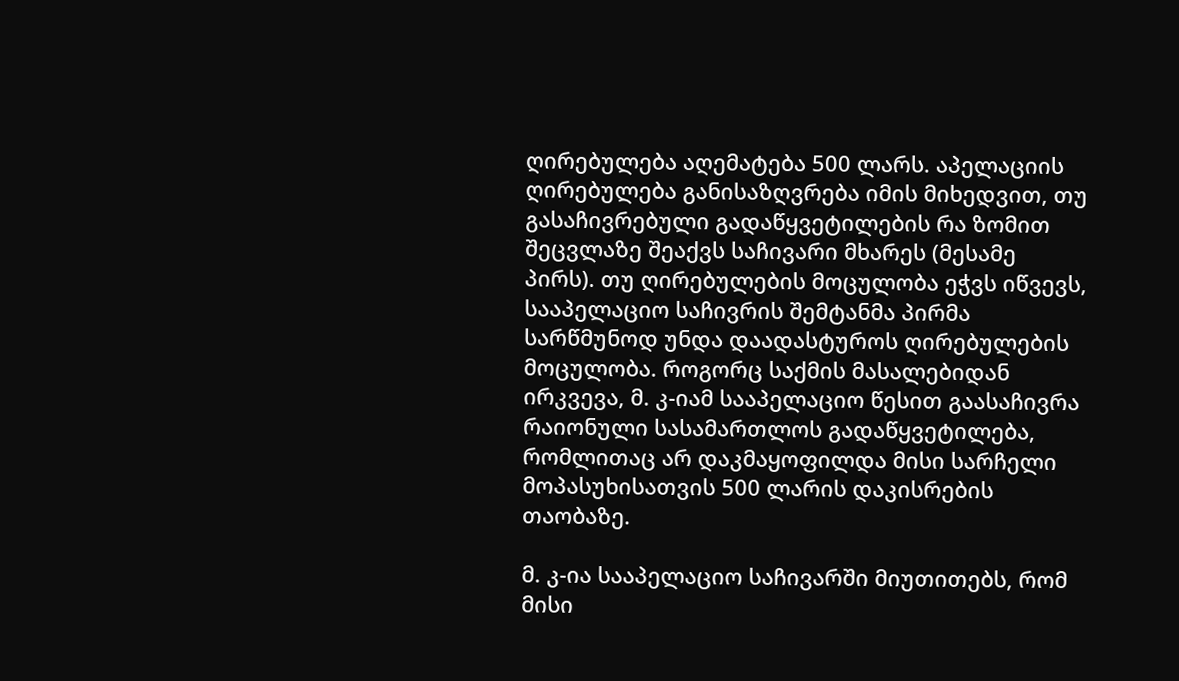ღირებულება აღემატება 500 ლარს. აპელაციის ღირებულება განისაზღვრება იმის მიხედვით, თუ გასაჩივრებული გადაწყვეტილების რა ზომით შეცვლაზე შეაქვს საჩივარი მხარეს (მესამე პირს). თუ ღირებულების მოცულობა ეჭვს იწვევს, სააპელაციო საჩივრის შემტანმა პირმა სარწმუნოდ უნდა დაადასტუროს ღირებულების მოცულობა. როგორც საქმის მასალებიდან ირკვევა, მ. კ-იამ სააპელაციო წესით გაასაჩივრა რაიონული სასამართლოს გადაწყვეტილება, რომლითაც არ დაკმაყოფილდა მისი სარჩელი მოპასუხისათვის 500 ლარის დაკისრების თაობაზე.

მ. კ-ია სააპელაციო საჩივარში მიუთითებს, რომ მისი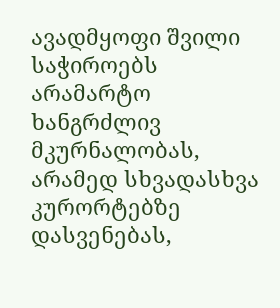ავადმყოფი შვილი საჭიროებს არამარტო ხანგრძლივ მკურნალობას, არამედ სხვადასხვა კურორტებზე დასვენებას,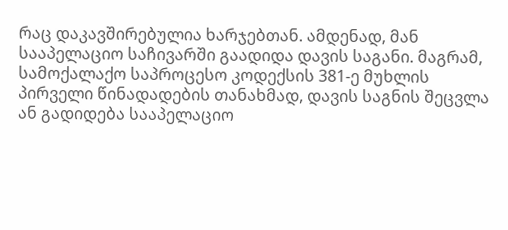რაც დაკავშირებულია ხარჯებთან. ამდენად, მან სააპელაციო საჩივარში გაადიდა დავის საგანი. მაგრამ, სამოქალაქო საპროცესო კოდექსის 381-ე მუხლის პირველი წინადადების თანახმად, დავის საგნის შეცვლა ან გადიდება სააპელაციო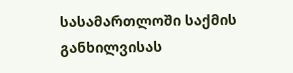სასამართლოში საქმის განხილვისას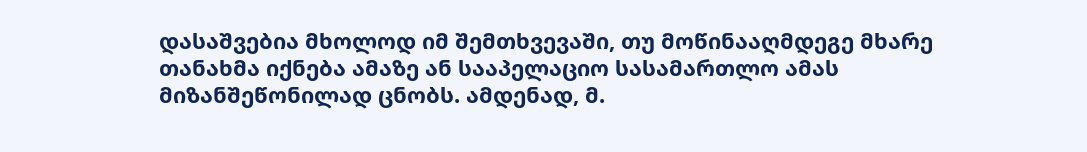დასაშვებია მხოლოდ იმ შემთხვევაში, თუ მოწინააღმდეგე მხარე თანახმა იქნება ამაზე ან სააპელაციო სასამართლო ამას მიზანშეწონილად ცნობს. ამდენად, მ.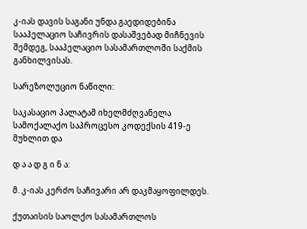კ-იას დავის საგანი უნდა გაედიდებინა სააპელაციო საჩივრის დასაშვებად მიჩნევის შემდეგ, სააპელაციო სასამართლოში საქმის განხილვისას.

სარეზოლუციო ნაწილი:

საკასაციო პალატამ იხელმძღვანელა სამოქალაქო საპროცესო კოდექსის 419-ე მუხლით და

დ ა ა დ გ ი ნ ა:

მ. კ-იას კერძო საჩივარი არ დაკმაყოფილდეს.

ქუთაისის საოლქო სასამართლოს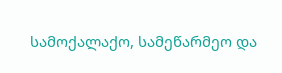სამოქალაქო, სამეწარმეო და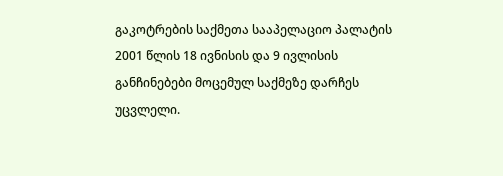გაკოტრების საქმეთა სააპელაციო პალატის 2001 წლის 18 ივნისის და 9 ივლისის განჩინებები მოცემულ საქმეზე დარჩეს უცვლელი.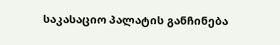საკასაციო პალატის განჩინება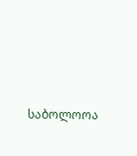საბოლოოა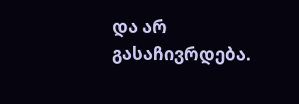და არ გასაჩივრდება.